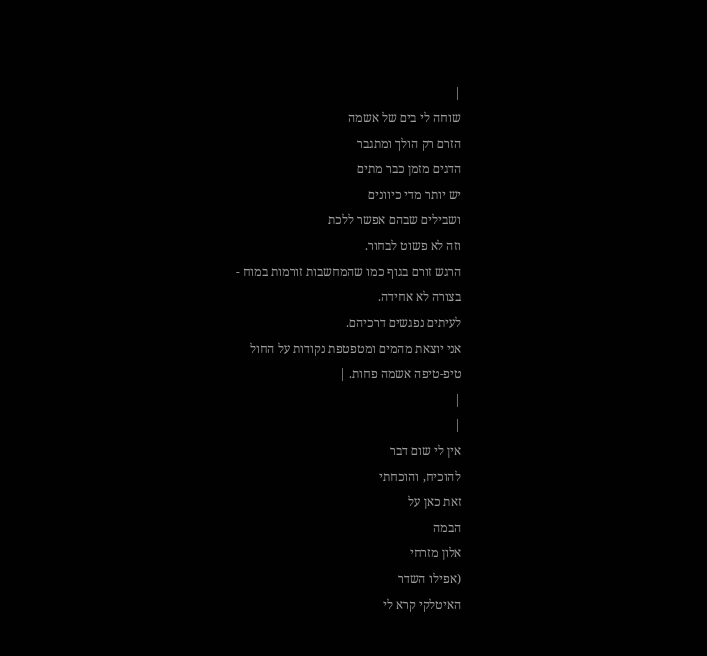|
שוחה לי בים של אשמה
הזרם רק הולך ומתגבר
הדגים מזמן כבר מתים
יש יותר מדי כיוונים
ושבילים שבהם אפשר ללכת
וזה לא פשוט לבחור.
הרגש זורם בגוף כמו שהמחשבות זורמות במוח -
בצורה לא אחידה.
לעיתים נפגשים דרכיהם.
אני יוצאת מהמים ומטפטפת נקודות על החול
טיפ-טיפה אשמה פחות. |
|
|
אין לי שום דבר
להוכיח, והוכחתי
זאת כאן על
הבמה
אלון מזרחי
(אפילו השדר
האיטלקי קרא לי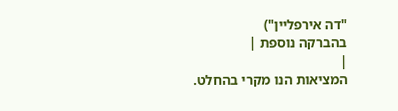"דה אירפליין")
בהברקה נוספת |
|
המציאות הנו מקרי בהחלט.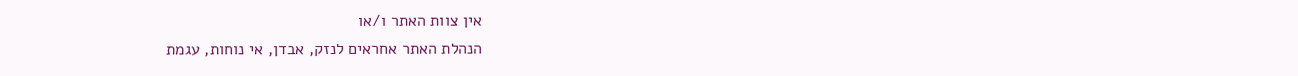אין צוות האתר ו/או
הנהלת האתר אחראים לנזק, אבדן, אי נוחות, עגמת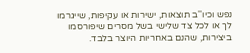נפש וכיו''ב תוצאות, ישירות או עקיפות, שייגרמו
לך או לכל צד שלישי בשל מסרים שיפורסמו
ביצירות, שהנם באחריות היוצר בלבד.